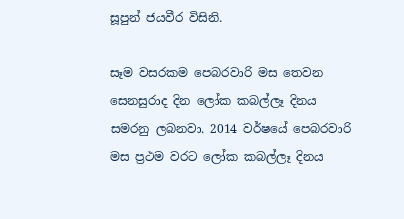සූපුන් ජයවීර විසිනි.

සෑම වසරකම පෙබරවාරි මස තෙවන සෙනසුරාද දින ලෝක කබල්ලෑ දිනය සමරනු ලබනවා. 2014 වර්ෂයේ පෙබරවාරි මස ප්‍රථම වරට ලෝක කබල්ලෑ දිනය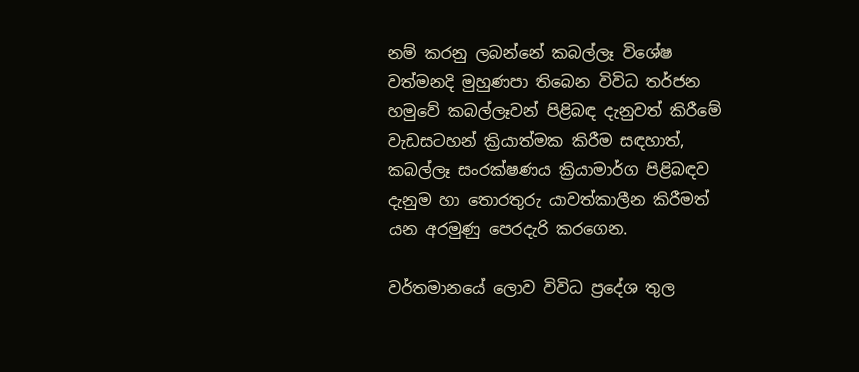නම් කරනු ලබන්නේ කබල්ලෑ විශේෂ වත්මනදි මුහුණපා තිබෙන විවිධ තර්ජන හමුවේ කබල්ලෑවන් පිළිබඳ දැනුවත් කිරීමේ වැඩසටහන් ක්‍රියාත්මක කිරීම සඳහාත්, කබල්ලෑ සංරක්ෂණය ක්‍රියාමාර්ග පිළිබඳව දැනුම හා තොරතුරු යාවත්කාලීන කිරීමත් යන අරමුණු පෙරදැරි කරගෙන.

වර්තමානයේ ලොව විවිධ ප්‍රදේශ තුල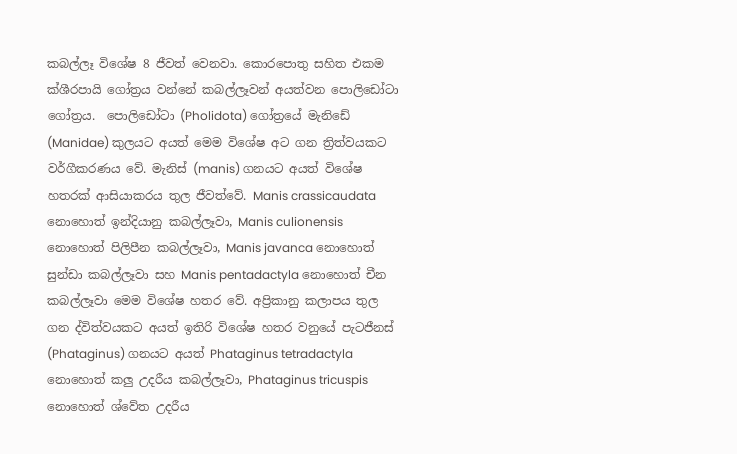කබල්ලෑ විශේෂ 8 ජීවත් වෙනවා. කොරපොතු සහිත එකම ක්ශීරපායි ගෝත්‍රය වන්නේ කබල්ලෑවන් අයත්වන පොලිඩෝටා ගෝත්‍රය.  පොලිඩෝටා (Pholidota) ගෝත්‍රයේ මැනිඩේ (Manidae) කුලයට අයත් මෙම විශේෂ අට ගන ත්‍රිත්වයකට වර්ගීකරණය වේ. මැනිස් (manis) ගනයට අයත් විශේෂ හතරක් ආසියාකරය තුල ජීවත්වේ. Manis crassicaudata නොහොත් ඉන්දියානු කබල්ලෑවා, Manis culionensis නොහොත් පිලිපීන කබල්ලෑවා, Manis javanca නොහොත් සුන්ඩා කබල්ලෑවා සහ Manis pentadactyla නොහොත් චීන කබල්ලෑවා මෙම විශේෂ හතර වේ. අප්‍රිකානු කලාපය තුල ගන ද්විත්වයකට අයත් ඉතිරි විශේෂ හතර වනුයේ පැටජීනස් (Phataginus) ගනයට අයත් Phataginus tetradactyla නොහොත් කලු උදරීය කබල්ලෑවා, Phataginus tricuspis නොහොත් ශ්වේත උදරීය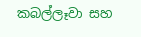කබල්ලෑවා සහ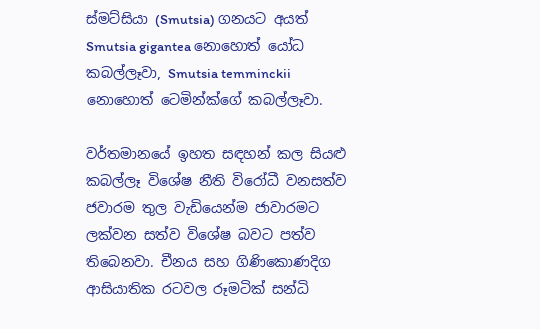ස්මට්සියා (Smutsia) ගනයට අයත් Smutsia gigantea නොහොත් යෝධ කබල්ලෑවා, Smutsia temminckii නොහොත් ටෙමින්ක්ගේ කබල්ලෑවා.

වර්තමානයේ ඉහත සඳහන් කල සියළු කබල්ලෑ විශේෂ නීති විරෝධී වනසත්ව ජවාරම තුල වැඩියෙන්ම ජාවාරමට ලක්වන සත්ව විශේෂ බවට පත්ව තිබෙනවා. චීනය සහ ගිණිකොණදිග ආසියාතික රටවල රූමටික් සන්ධි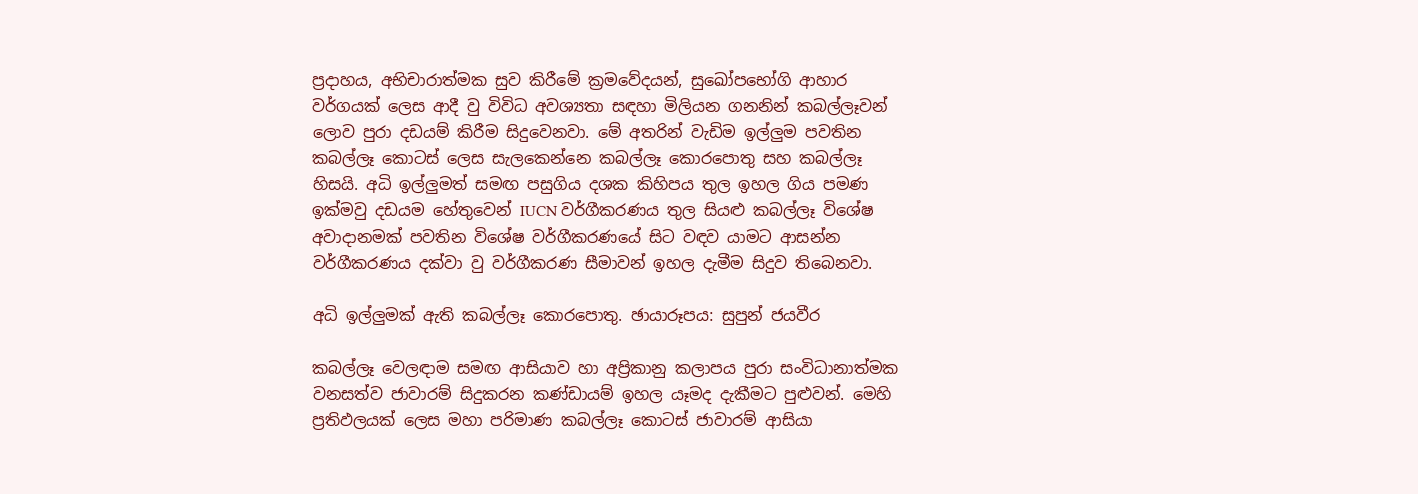ප්‍රදාහය, අභිචාරාත්මක සුව කිරීමේ ක්‍රමවේදයන්, සුඛෝපභෝගි ආහාර වර්ගයක් ලෙස ආදී වු විවිධ අවශ්‍යතා සඳහා මිලියන ගනනින් කබල්ලෑවන් ලොව පුරා දඩයම් කිරීම සිදුවෙනවා. මේ අතරින් වැඩිම ඉල්ලුම පවතින කබල්ලෑ කොටස් ලෙස සැලකෙන්නෙ කබල්ලෑ කොරපොතු සහ කබල්ලෑ හිසයි. අධි ඉල්ලුමත් සමඟ පසුගිය දශක කිහිපය තුල ඉහල ගිය පමණ ඉක්මවු දඩයම හේතුවෙන් IUCN වර්ගීකරණය තුල සියළු කබල්ලෑ විශේෂ අවාදානමක් පවතින විශේෂ වර්ගීකරණයේ සිට වඳව යාමට ආසන්න වර්ගීකරණය දක්වා වු වර්ගීකරණ සීමාවන් ඉහල දැමීම සිදුව තිබෙනවා.

අධි ඉල්ලුමක් ඇති කබල්ලෑ කොරපොතු. ඡායාරූපය: සුපුන් ජයවීර

කබල්ලෑ වෙලඳාම සමඟ ආසියාව හා අප්‍රිකානු කලාපය පුරා සංවිධානාත්මක වනසත්ව ජාවාරම් සිදුකරන කණ්ඩායම් ඉහල යෑමද දැකීමට පුළුවන්. මෙහි ප්‍රතිඵලයක් ලෙස මහා පරිමාණ කබල්ලෑ කොටස් ජාවාරම් ආසියා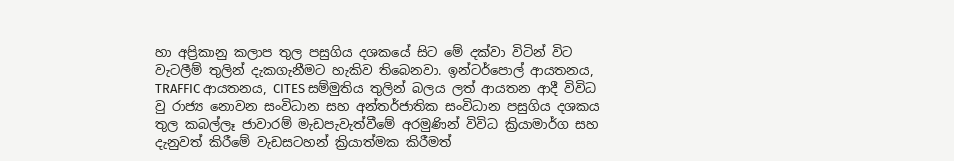හා අප්‍රිකානු කලාප තුල පසුගිය දශකයේ සිට මේ දක්වා විටින් විට වැටලීම් තුලින් දැකගැනීමට හැකිව තිබෙනවා. ඉන්ටර්පොල් ආයතනය, TRAFFIC ආයතනය, CITES සම්මුතිය තුලින් බලය ලත් ආයතන ආදී විවිධ වු රාජ්‍ය නොවන සංවිධාන සහ අන්තර්ජාතික සංවිධාන පසුගිය දශකය තුල කබල්ලෑ ජාවාරම් මැඩපැවැත්වීමේ අරමුණින් විවිධ ක්‍රියාමාර්ග සහ දැනුවත් කිරීමේ වැඩසටහන් ක්‍රියාත්මක කිරීමත්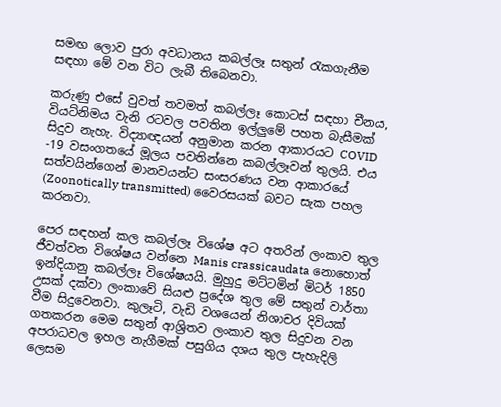සමඟ ලොව පුරා අවධානය කබල්ලෑ සතුන් රැකගැනීම සඳහා මේ වන විට ලැබී තිබෙනවා.

කරුණු එසේ වුවත් තවමත් කබල්ලෑ කොටස් සඳහා චීනය, වියට්නිමය වැනි රටවල පවතින ඉල්ලුමේ පහත බැසීමක් සිදුව නැහැ. විද්‍යාඥයන් අනුමාන කරන ආකාරයට COVID -19 වසංගතයේ මූලය පවතින්නෙ කබල්ලෑවන් තුලයි. එය සත්වයින්ගෙන් මානවයන්ට සංසරණය වන ආකාරයේ (Zoonotically transmitted) වෛරසයක් බවට සැක පහල කරනවා.

පෙර සඳහන් කල කබල්ලෑ විශේෂ අට අතරින් ලංකාව තුල ජීවත්වන විශේෂය වන්නෙ Manis crassicaudata නොහොත් ඉන්දියානු කබල්ලෑ විශේෂයයි. මුහුදු මට්ටමින් මිටර් 1850 උසක් දක්වා ලංකාවේ සියළු ප්‍රදේශ තුල මේ සතුන් වාර්තා වීම සිදුවෙනවා. කුලෑටි, වැඩි වශයෙන් නිශාචර දිවියක් ගතකරන මෙම සතුන් ආශ්‍රිතව ලංකාව තුල සිදුවන වන අපරාධවල ඉහල නැගීමක් පසුගිය දශය තුල පැහැදිලි ලෙසම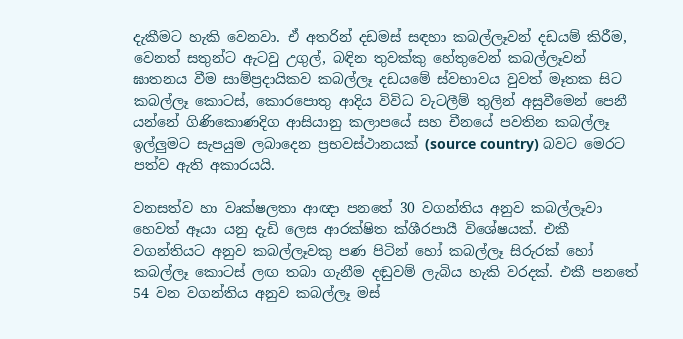දැකීමට හැකි වෙනවා. ඒ අතරින් දඩමස් සඳහා කබල්ලෑවන් දඩයම් කිරීම, වෙනත් සතුන්ට ඇටවු උගුල්, බඳින තුවක්කු හේතුවෙන් කබල්ලෑවන් ඝාතනය වීම සාම්ප්‍රදායිකව කබල්ලෑ දඩයමේ ස්වභාවය වුවත් මෑතක සිට කබල්ලෑ කොටස්, කොරපොතු ආදිය විවිධ වැටලීම් තුලින් අසුවීමෙන් පෙනී යන්නේ ගිණිකොණදිග ආසියානු කලාපයේ සහ චීනයේ පවතින කබල්ලෑ ඉල්ලුමට සැපයුම ලබාදෙන ප්‍රභවස්ථානයක් (source country) බවට මෙරට පත්ව ඇති අකාරයයි.

වනසත්ව හා වෘක්ෂලතා ආඥා පනතේ 30 වගන්තිය අනුව කබල්ලෑවා හෙවත් ඈයා යනු දැඩි ලෙස ආරක්ෂිත ක්ශීරපායී විශේෂයක්. එකී වගන්තියට අනුව කබල්ලෑවකු පණ පිටින් හෝ කබල්ලෑ සිරුරක් හෝ කබල්ලෑ කොටස් ලඟ තබා ගැනීම දඬුවම් ලැබිය හැකි වරදක්. එකී පනතේ 54 වන වගන්තිය අනුව කබල්ලෑ මස්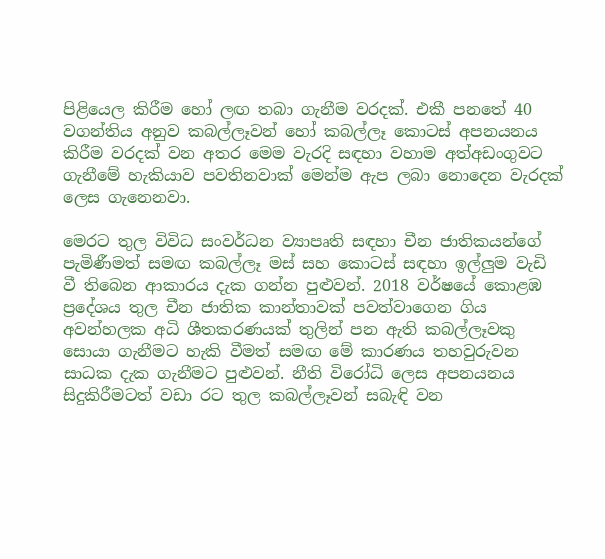පිළියෙල කිරීම හෝ ලඟ තබා ගැනීම වරදක්. එකී පනතේ 40 වගන්තිය අනුව කබල්ලෑවන් හෝ කබල්ලෑ කොටස් අපනයනය කිරීම වරදක් වන අතර මෙම වැරදි සඳහා වහාම අත්අඩංගුවට ගැනීමේ හැකියාව පවතිනවාක් මෙන්ම ඇප ලබා නොදෙන වැරදක් ලෙස ගැනෙනවා.

මෙරට තුල විවිධ සංවර්ධන ව්‍යාපෘති සඳහා චීන ජාතිකයන්ගේ පැමිණීමත් සමඟ කබල්ලෑ මස් සහ කොටස් සඳහා ඉල්ලුම වැඩි වී තිබෙන ආකාරය දැක ගන්න පුළුවන්. 2018 වර්ෂයේ කොළඹ ප්‍රදේශය තුල චීන ජාතික කාන්තාවක් පවත්වාගෙන ගිය අවන්හලක අධි ශීතකරණයක් තුලින් පන ඇති කබල්ලෑවකු සොයා ගැනීමට හැකි වීමත් සමඟ මේ කාරණය තහවුරුවන සාධක දැක ගැනීමට පුළුවන්. නීති විරෝධි ලෙස අපනයනය සිදුකිරීමටත් වඩා රට තුල කබල්ලෑවන් සබැඳි වන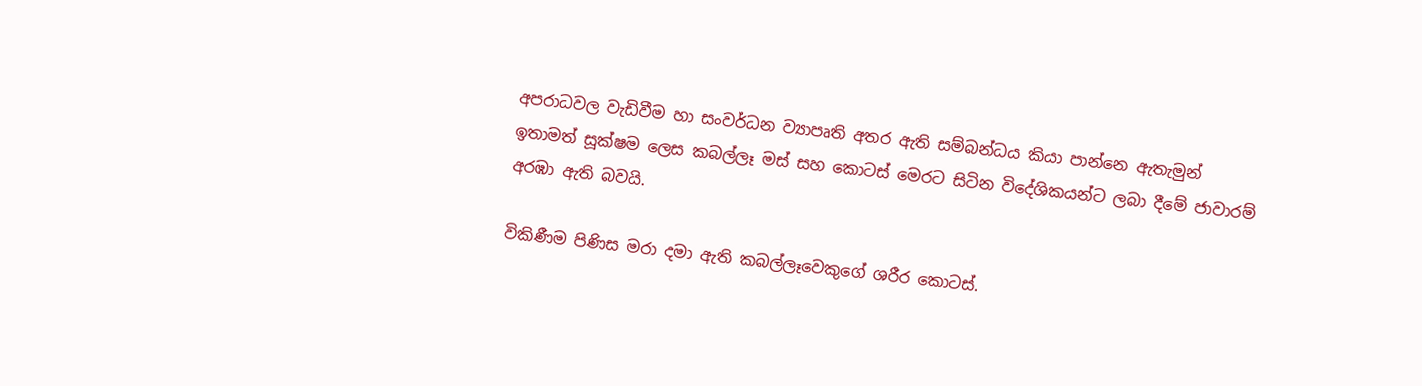අපරාධවල වැඩිවීම හා සංවර්ධන ව්‍යාපෘති අතර ඇති සම්බන්ධය කියා පාන්නෙ ඇතැමුන් ඉතාමත් සූක්ෂම ලෙස කබල්ලෑ මස් සහ කොටස් මෙරට සිටින විදේශිකයන්ට ලබා දීමේ ජාවාරම් අරඹා ඇති බවයි.

විකිණීම පිණිස මරා දමා ඇති කබල්ලෑවෙකුගේ ශරීර කොටස්.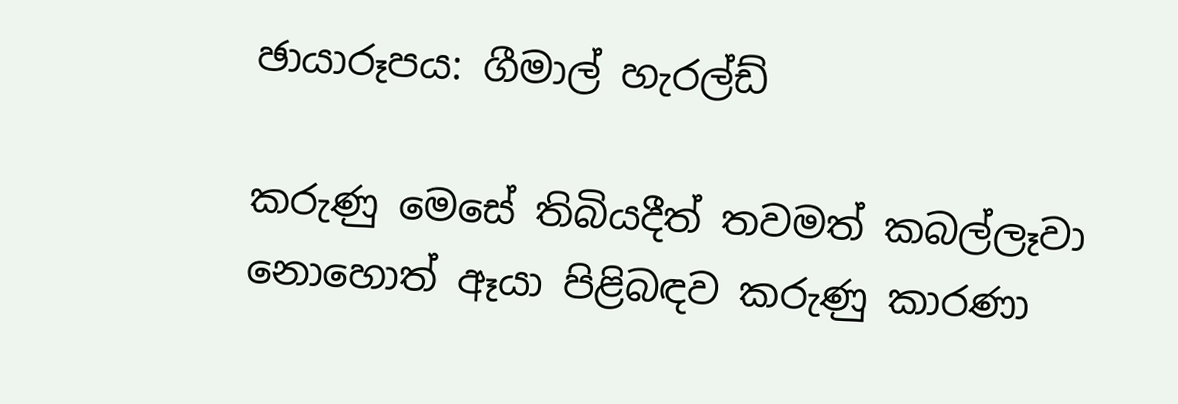ඡායාරූපය: ගීමාල් හැරල්ඩ්

කරුණු මෙසේ තිබියදීත් තවමත් කබල්ලෑවා නොහොත් ඈයා පිළිබඳව කරුණු කාරණා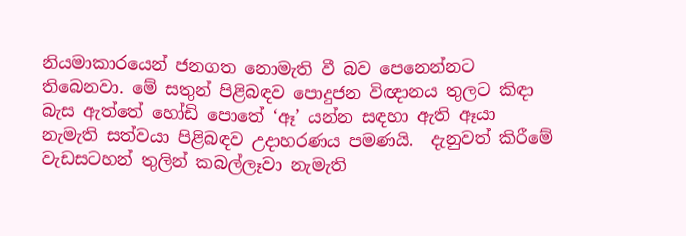නියමාකාරයෙන් ජනගත නොමැති වී බව පෙනෙන්නට තිබෙනවා. මේ සතුන් පිළිබඳව පොදුජන විඥානය තුලට කිඳා බැස ඇත්තේ හෝඩි පොතේ ‘ඈ’ යන්න සඳහා ඇති ඈයා නැමැති සත්වයා පිළිබඳව උදාහරණය පමණයි.  දැනුවත් කිරීමේ වැඩසටහන් තුලින් කබල්ලෑවා නැමැති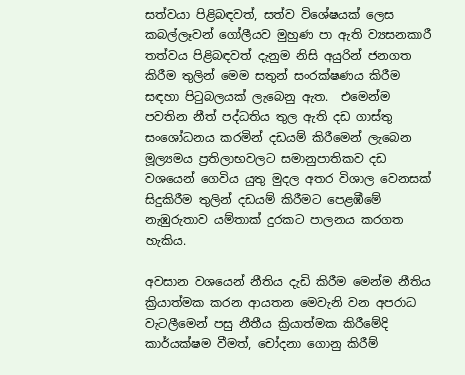සත්වයා පිළිබඳවත්, සත්ව විශේෂයක් ලෙස කබල්ලෑවන් ගෝලීයව මුහුණ පා ඇති ව්‍යසනකාරී තත්වය පිළිබඳවත් දැනුම නිසි අයුරින් ජනගත කිරීම තුලින් මෙම සතුන් සංරක්ෂණය කිරීම සඳහා පිටුබලයක් ලැබෙනු ඇත.  එමෙන්ම පවතින නීත් පද්ධතිය තුල ඇති දඩ ගාස්තු සංශෝධනය කරමින් දඩයම් කිරීමෙන් ලැබෙන මූල්‍යමය ප්‍රතිලාභවලට සමානුපාතිකව දඩ වශයෙන් ගෙවිය යුතු මුදල අතර විශාල වෙනසක් සිදුකිරීම තුලින් දඩයම් කිරීමට පෙළඹීමේ නැඹුරුතාව යම්තාක් දුරකට පාලනය කරගත හැකිය.

අවසාන වශයෙන් නීතිය දැඩි කිරීම මෙන්ම නීතිය ක්‍රියාත්මක කරන ආයතන මෙවැනි වන අපරාධ වැටලීමෙන් පසු නීතීය ක්‍රියාත්මක කිරීමේදි කාර්යක්ෂම වීමත්, චෝදනා ගොනු කිරීම්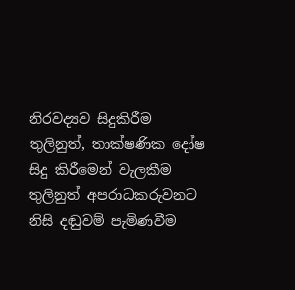නිරවද්‍යව සිදුකිරීම තුලිනුත්, තාක්ෂණික දෝෂ සිදු කිරීමෙන් වැලකීම තුලිනුත් අපරාධකරුවනට නිසි දඬුවම් පැමිණවීම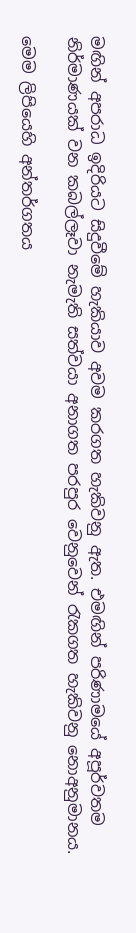මඟින් අපරාධ ඉදිරියට සිදුවීමේ හැකියාව අවම කරගත හැකිවනු ඇත. එමඟින් පරිණාමයේ අපූර්වතම නිර්මාණයක් වන කබල්ලෑවා නැමැති සත්වයා අනාගත පරපුර වෙනුවෙන් රැකගත හැකිවනු නොඅනුමානය.

මෙම ලිපියෙහි අන්තර්ගතය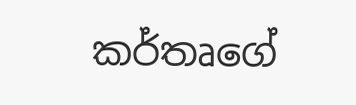කර්තෘගේ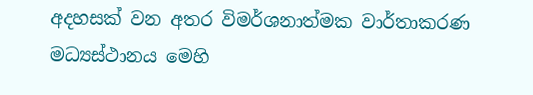අදහසක් වන අතර විමර්ශනාත්මක වාර්තාකරණ මධ්‍යස්ථානය මෙහි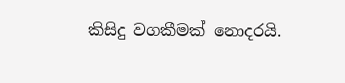කිසිදු වගකීමක් නොදරයි.